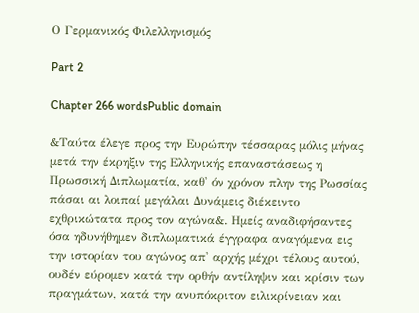Ο Γερμανικός Φιλελληνισμός

Part 2

Chapter 266 wordsPublic domain

&Ταύτα έλεγε προς την Ευρώπην τέσσαρας μόλις μήνας μετά την έκρηξιν της Ελληνικής επαναστάσεως η Πρωσσική Διπλωματία, καθ' όν χρόνον πλην της Ρωσσίας πάσαι αι λοιπαί μεγάλαι Δυνάμεις διέκειντο εχθρικώτατα προς τον αγώνα&. Ημείς αναδιφήσαντες όσα ηδυνήθημεν διπλωματικά έγγραφα αναγόμενα εις την ιστορίαν του αγώνος απ' αρχής μέχρι τέλους αυτού, ουδέν εύρομεν κατά την ορθήν αντίληψιν και κρίσιν των πραγμάτων, κατά την ανυπόκριτον ειλικρίνειαν και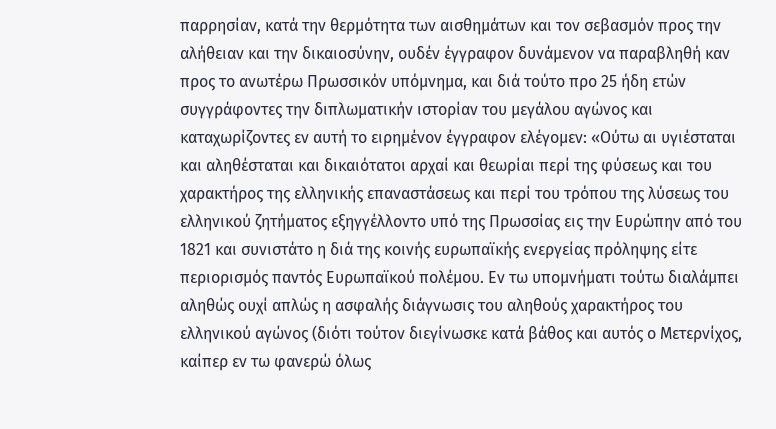παρρησίαν, κατά την θερμότητα των αισθημάτων και τον σεβασμόν προς την αλήθειαν και την δικαιοσύνην, ουδέν έγγραφον δυνάμενον να παραβληθή καν προς το ανωτέρω Πρωσσικόν υπόμνημα, και διά τούτο προ 25 ήδη ετών συγγράφοντες την διπλωματικήν ιστορίαν του μεγάλου αγώνος και καταχωρίζοντες εν αυτή το ειρημένον έγγραφον ελέγομεν: «Ούτω αι υγιέσταται και αληθέσταται και δικαιότατοι αρχαί και θεωρίαι περί της φύσεως και του χαρακτήρος της ελληνικής επαναστάσεως και περί του τρόπου της λύσεως του ελληνικού ζητήματος εξηγγέλλοντο υπό της Πρωσσίας εις την Ευρώπην από του 1821 και συνιστάτο η διά της κοινής ευρωπαϊκής ενεργείας πρόληψης είτε περιορισμός παντός Ευρωπαϊκού πολέμου. Εν τω υπομνήματι τούτω διαλάμπει αληθώς ουχί απλώς η ασφαλής διάγνωσις του αληθούς χαρακτήρος του ελληνικού αγώνος (διότι τούτον διεγίνωσκε κατά βάθος και αυτός ο Μετερνίχος, καίπερ εν τω φανερώ όλως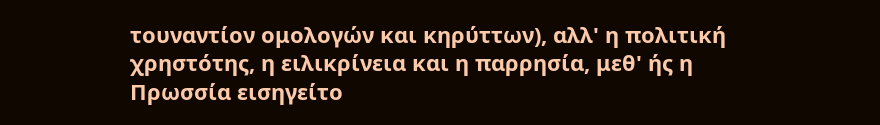τουναντίον ομολογών και κηρύττων), αλλ' η πολιτική χρηστότης, η ειλικρίνεια και η παρρησία, μεθ' ής η Πρωσσία εισηγείτο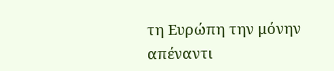τη Ευρώπη την μόνην απέναντι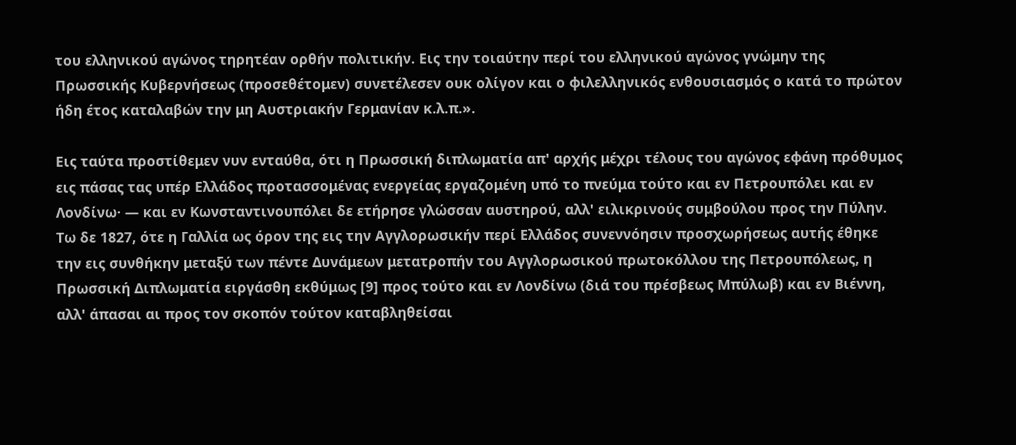του ελληνικού αγώνος τηρητέαν ορθήν πολιτικήν. Εις την τοιαύτην περί του ελληνικού αγώνος γνώμην της Πρωσσικής Κυβερνήσεως (προσεθέτομεν) συνετέλεσεν ουκ ολίγον και ο φιλελληνικός ενθουσιασμός ο κατά το πρώτον ήδη έτος καταλαβών την μη Αυστριακήν Γερμανίαν κ.λ.π.».

Εις ταύτα προστίθεμεν νυν ενταύθα, ότι η Πρωσσική διπλωματία απ' αρχής μέχρι τέλους του αγώνος εφάνη πρόθυμος εις πάσας τας υπέρ Ελλάδος προτασσομένας ενεργείας εργαζομένη υπό το πνεύμα τούτο και εν Πετρουπόλει και εν Λονδίνω· — και εν Κωνσταντινουπόλει δε ετήρησε γλώσσαν αυστηρού, αλλ' ειλικρινούς συμβούλου προς την Πύλην. Τω δε 1827, ότε η Γαλλία ως όρον της εις την Αγγλορωσικήν περί Ελλάδος συνεννόησιν προσχωρήσεως αυτής έθηκε την εις συνθήκην μεταξύ των πέντε Δυνάμεων μετατροπήν του Αγγλορωσικού πρωτοκόλλου της Πετρουπόλεως, η Πρωσσική Διπλωματία ειργάσθη εκθύμως [9] προς τούτο και εν Λονδίνω (διά του πρέσβεως Μπύλωβ) και εν Βιέννη, αλλ' άπασαι αι προς τον σκοπόν τούτον καταβληθείσαι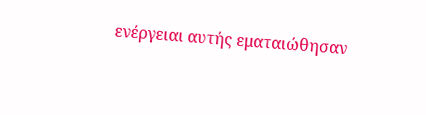ενέργειαι αυτής εματαιώθησαν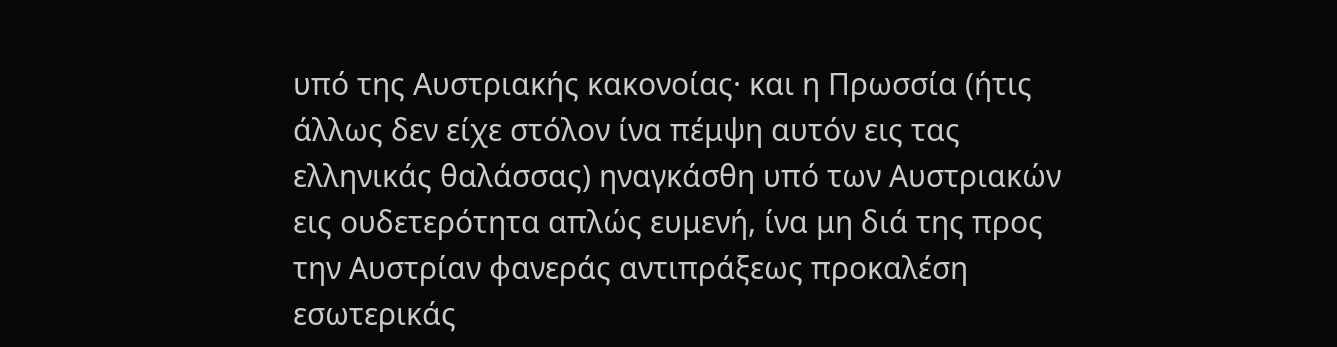υπό της Αυστριακής κακονοίας· και η Πρωσσία (ήτις άλλως δεν είχε στόλον ίνα πέμψη αυτόν εις τας ελληνικάς θαλάσσας) ηναγκάσθη υπό των Αυστριακών εις ουδετερότητα απλώς ευμενή, ίνα μη διά της προς την Αυστρίαν φανεράς αντιπράξεως προκαλέση εσωτερικάς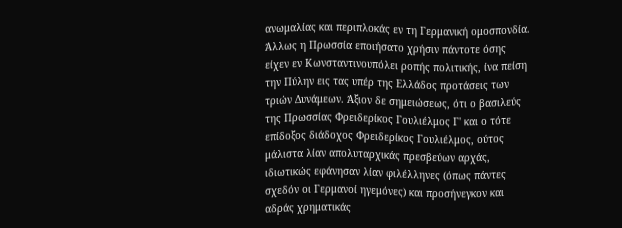ανωμαλίας και περιπλοκάς εν τη Γερμανική ομοσπονδία. Άλλως η Πρωσσία εποιήσατο χρήσιν πάντοτε όσης είχεν εν Κωνσταντινουπόλει ροπής πολιτικής, ίνα πείση την Πύλην εις τας υπέρ της Ελλάδος προτάσεις των τριών Δυνάμεων. Άξιον δε σημειώσεως, ότι ο βασιλεύς της Πρωσσίας Φρειδερίκος Γουλιέλμος Γ' και ο τότε επίδοξος διάδοχος Φρειδερίκος Γουλιέλμος, ούτος μάλιστα λίαν απολυταρχικάς πρεσβεύων αρχάς, ιδιωτικώς εφάνησαν λίαν φιλέλληνες (όπως πάντες σχεδόν οι Γερμανοί ηγεμόνες) και προσήνεγκον και αδράς χρηματικάς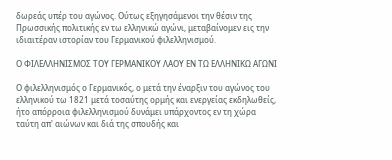δωρεάς υπέρ του αγώνος. Ούτως εξηγησάμενοι την θέσιν της Πρωσσικής πολιτικής εν τω ελληνικώ αγώνι, μεταβαίνομεν εις την ιδιαιτέραν ιστορίαν του Γερμανικού φιλελληνισμού.

Ο ΦΙΛΕΛΛΗΝΙΣΜΟΣ ΤΟΥ ΓΕΡΜΑΝΙΚΟΥ ΛΑΟΥ ΕΝ ΤΩ ΕΛΛΗΝΙΚΩ ΑΓΩΝΙ

Ο φιλελληνισμός ο Γερμανικός, ο μετά την έναρξιν του αγώνος του ελληνικού τω 1821 μετά τοσαύτης ορμής και ενεργείας εκδηλωθείς, ήτο απόρροια φιλελληνισμού δυνάμει υπάρχοντος εν τη χώρα ταύτη απ' αιώνων και διά της σπουδής και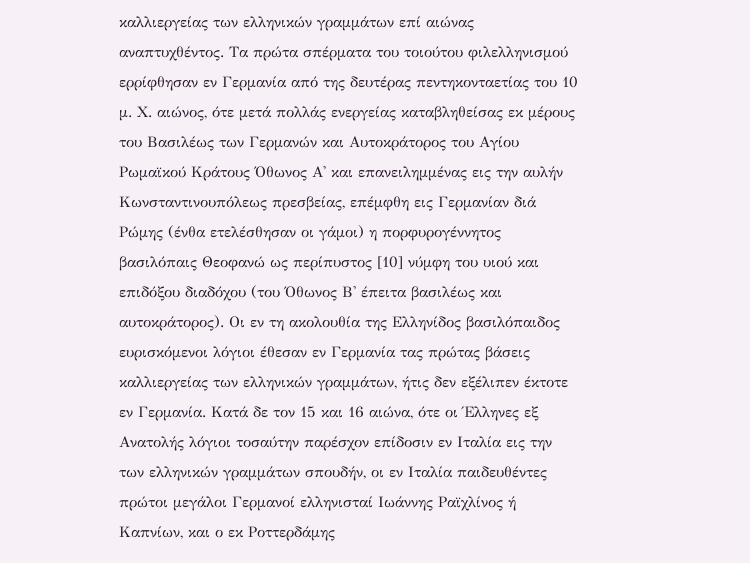καλλιεργείας των ελληνικών γραμμάτων επί αιώνας αναπτυχθέντος. Τα πρώτα σπέρματα του τοιούτου φιλελληνισμού ερρίφθησαν εν Γερμανία από της δευτέρας πεντηκονταετίας του 10 μ. Χ. αιώνος, ότε μετά πολλάς ενεργείας καταβληθείσας εκ μέρους του Βασιλέως των Γερμανών και Αυτοκράτορος του Αγίου Ρωμαϊκού Κράτους Όθωνος Α' και επανειλημμένας εις την αυλήν Κωνσταντινουπόλεως πρεσβείας, επέμφθη εις Γερμανίαν διά Ρώμης (ένθα ετελέσθησαν οι γάμοι) η πορφυρογέννητος βασιλόπαις Θεοφανώ ως περίπυστος [10] νύμφη του υιού και επιδόξου διαδόχου (του Όθωνος Β' έπειτα βασιλέως και αυτοκράτορος). Οι εν τη ακολουθία της Ελληνίδος βασιλόπαιδος ευρισκόμενοι λόγιοι έθεσαν εν Γερμανία τας πρώτας βάσεις καλλιεργείας των ελληνικών γραμμάτων, ήτις δεν εξέλιπεν έκτοτε εν Γερμανία. Κατά δε τον 15 και 16 αιώνα, ότε οι Έλληνες εξ Ανατολής λόγιοι τοσαύτην παρέσχον επίδοσιν εν Ιταλία εις την των ελληνικών γραμμάτων σπουδήν, οι εν Ιταλία παιδευθέντες πρώτοι μεγάλοι Γερμανοί ελληνισταί Ιωάννης Ραϊχλίνος ή Καπνίων, και ο εκ Ροττερδάμης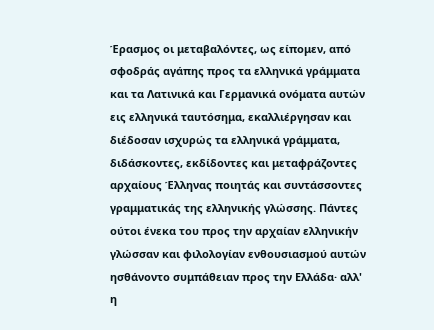Έρασμος οι μεταβαλόντες, ως είπομεν, από σφοδράς αγάπης προς τα ελληνικά γράμματα και τα Λατινικά και Γερμανικά ονόματα αυτών εις ελληνικά ταυτόσημα, εκαλλιέργησαν και διέδοσαν ισχυρώς τα ελληνικά γράμματα, διδάσκοντες, εκδίδοντες και μεταφράζοντες αρχαίους Έλληνας ποιητάς και συντάσσοντες γραμματικάς της ελληνικής γλώσσης. Πάντες ούτοι ένεκα του προς την αρχαίαν ελληνικήν γλώσσαν και φιλολογίαν ενθουσιασμού αυτών ησθάνοντο συμπάθειαν προς την Ελλάδα· αλλ' η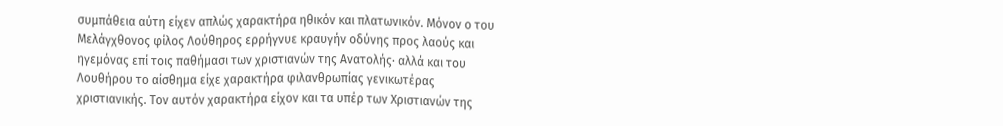συμπάθεια αύτη είχεν απλώς χαρακτήρα ηθικόν και πλατωνικόν. Μόνον ο του Μελάγχθονος φίλος Λούθηρος ερρήγνυε κραυγήν οδύνης προς λαούς και ηγεμόνας επί τοις παθήμασι των χριστιανών της Ανατολής· αλλά και του Λουθήρου το αίσθημα είχε χαρακτήρα φιλανθρωπίας γενικωτέρας χριστιανικής. Τον αυτόν χαρακτήρα είχον και τα υπέρ των Χριστιανών της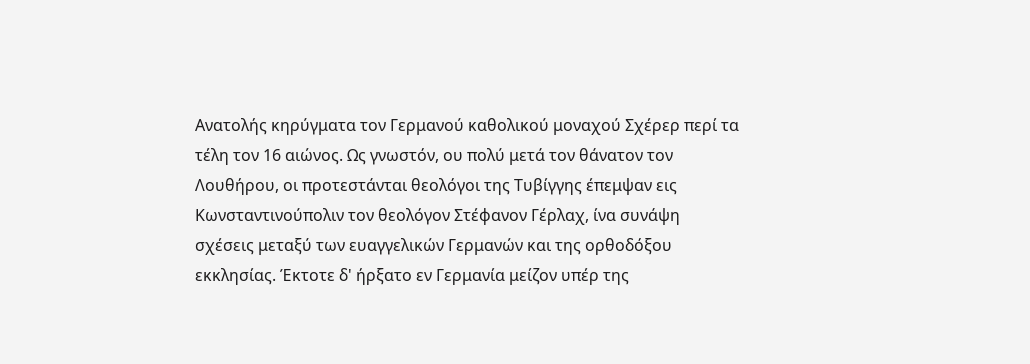Ανατολής κηρύγματα τον Γερμανού καθολικού μοναχού Σχέρερ περί τα τέλη τον 16 αιώνος. Ως γνωστόν, ου πολύ μετά τον θάνατον τον Λουθήρου, οι προτεστάνται θεολόγοι της Τυβίγγης έπεμψαν εις Κωνσταντινούπολιν τον θεολόγον Στέφανον Γέρλαχ, ίνα συνάψη σχέσεις μεταξύ των ευαγγελικών Γερμανών και της ορθοδόξου εκκλησίας. Έκτοτε δ' ήρξατο εν Γερμανία μείζον υπέρ της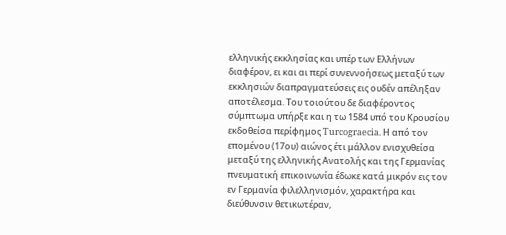ελληνικής εκκλησίας και υπέρ των Ελλήνων διαφέρον, ει και αι περί συνεννοήσεως μεταξύ των εκκλησιών διαπραγματεύσεις εις ουδέν απέληξαν αποτέλεσμα. Του τοιούτου δε διαφέροντος σύμπτωμα υπήρξε και η τω 1584 υπό του Κρουσίου εκδοθείσα περίφημος Turcograecia. Η από τον επομένου (17ου) αιώνος έτι μάλλον ενισχυθείσα μεταξύ της ελληνικής Ανατολής και της Γερμανίας πνευματική επικοινωνία έδωκε κατά μικρόν εις τον εν Γερμανία φιλελληνισμόν, χαρακτήρα και διεύθυνσιν θετικωτέραν,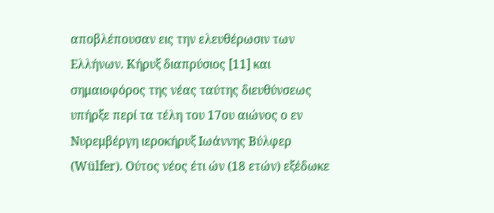αποβλέπουσαν εις την ελευθέρωσιν των Ελλήνων. Κήρυξ διαπρύσιος [11] και σημαιοφόρος της νέας ταύτης διευθύνσεως υπήρξε περί τα τέλη του 17ου αιώνος ο εν Νυρεμβέργη ιεροκήρυξ Ιωάννης Βύλφερ (Wülfer). Ούτος νέος έτι ών (18 ετών) εξέδωκε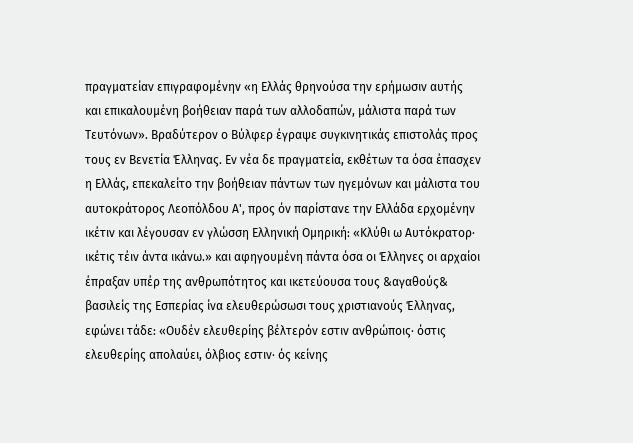πραγματείαν επιγραφομένην «η Ελλάς θρηνούσα την ερήμωσιν αυτής και επικαλουμένη βοήθειαν παρά των αλλοδαπών, μάλιστα παρά των Τευτόνων». Βραδύτερον ο Βύλφερ έγραψε συγκινητικάς επιστολάς προς τους εν Βενετία Έλληνας. Εν νέα δε πραγματεία, εκθέτων τα όσα έπασχεν η Ελλάς, επεκαλείτο την βοήθειαν πάντων των ηγεμόνων και μάλιστα του αυτοκράτορος Λεοπόλδου Α', προς όν παρίστανε την Ελλάδα ερχομένην ικέτιν και λέγουσαν εν γλώσση Ελληνική Ομηρική: «Κλύθι ω Αυτόκρατορ· ικέτις τέιν άντα ικάνω.» και αφηγουμένη πάντα όσα οι Έλληνες οι αρχαίοι έπραξαν υπέρ της ανθρωπότητος και ικετεύουσα τους &αγαθούς& βασιλείς της Εσπερίας ίνα ελευθερώσωσι τους χριστιανούς Έλληνας, εφώνει τάδε: «Ουδέν ελευθερίης βέλτερόν εστιν ανθρώποις· όστις ελευθερίης απολαύει, όλβιος εστιν· ός κείνης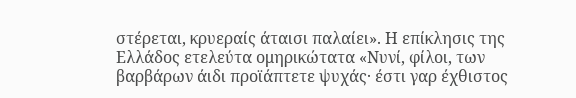στέρεται, κρυεραίς άταισι παλαίει». Η επίκλησις της Ελλάδος ετελεύτα ομηρικώτατα «Νυνί, φίλοι, των βαρβάρων άιδι προϊάπτετε ψυχάς· έστι γαρ έχθιστος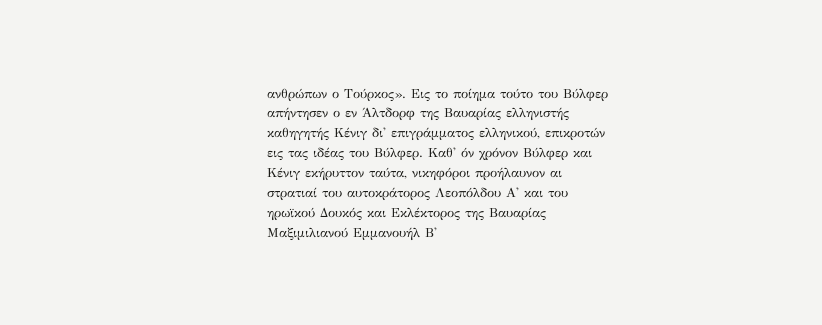ανθρώπων ο Τούρκος». Εις το ποίημα τούτο του Βύλφερ απήντησεν ο εν Άλτδορφ της Βαυαρίας ελληνιστής καθηγητής Κένιγ δι' επιγράμματος ελληνικού, επικροτών εις τας ιδέας του Βύλφερ. Καθ' όν χρόνον Βύλφερ και Κένιγ εκήρυττον ταύτα, νικηφόροι προήλαυνον αι στρατιαί του αυτοκράτορος Λεοπόλδου Α' και του ηρωϊκού Δουκός και Εκλέκτορος της Βαυαρίας Μαξιμιλιανού Εμμανουήλ Β'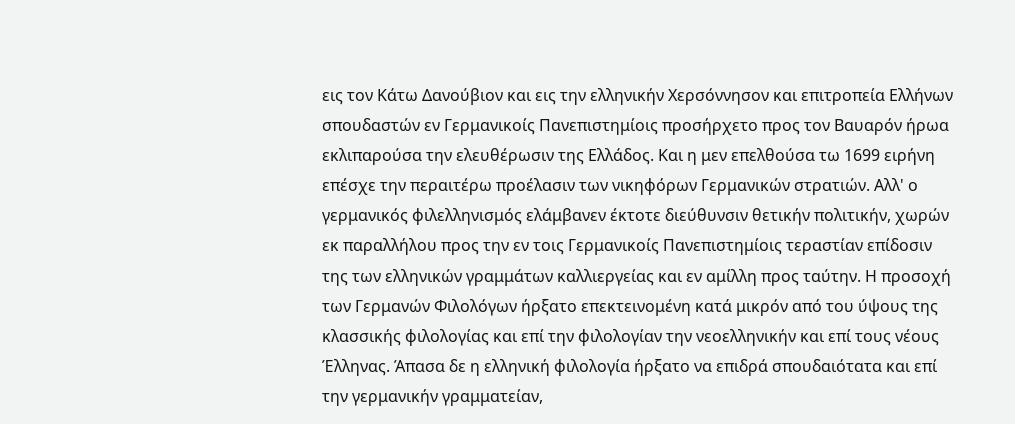εις τον Κάτω Δανούβιον και εις την ελληνικήν Χερσόννησον και επιτροπεία Ελλήνων σπουδαστών εν Γερμανικοίς Πανεπιστημίοις προσήρχετο προς τον Βαυαρόν ήρωα εκλιπαρούσα την ελευθέρωσιν της Ελλάδος. Και η μεν επελθούσα τω 1699 ειρήνη επέσχε την περαιτέρω προέλασιν των νικηφόρων Γερμανικών στρατιών. Αλλ' ο γερμανικός φιλελληνισμός ελάμβανεν έκτοτε διεύθυνσιν θετικήν πολιτικήν, χωρών εκ παραλλήλου προς την εν τοις Γερμανικοίς Πανεπιστημίοις τεραστίαν επίδοσιν της των ελληνικών γραμμάτων καλλιεργείας και εν αμίλλη προς ταύτην. Η προσοχή των Γερμανών Φιλολόγων ήρξατο επεκτεινομένη κατά μικρόν από του ύψους της κλασσικής φιλολογίας και επί την φιλολογίαν την νεοελληνικήν και επί τους νέους Έλληνας. Άπασα δε η ελληνική φιλολογία ήρξατο να επιδρά σπουδαιότατα και επί την γερμανικήν γραμματείαν,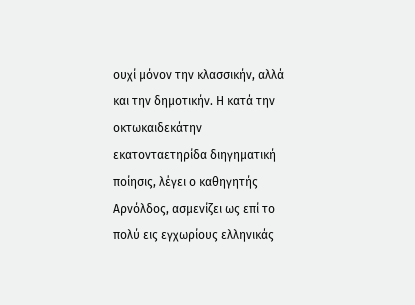ουχί μόνον την κλασσικήν, αλλά και την δημοτικήν. Η κατά την οκτωκαιδεκάτην εκατονταετηρίδα διηγηματική ποίησις, λέγει ο καθηγητής Αρνόλδος, ασμενίζει ως επί το πολύ εις εγχωρίους ελληνικάς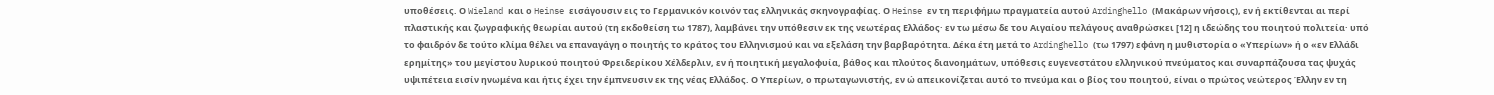υποθέσεις. Ο Wieland και ο Heinse εισάγουσιν εις το Γερμανικόν κοινόν τας ελληνικάς σκηνογραφίας. Ο Heinse εν τη περιφήμω πραγματεία αυτού Ardinghello (Μακάρων νήσοις), εν ή εκτίθενται αι περί πλαστικής και ζωγραφικής θεωρίαι αυτού (τη εκδοθείση τω 1787), λαμβάνει την υπόθεσιν εκ της νεωτέρας Ελλάδος· εν τω μέσω δε του Αιγαίου πελάγους αναθρώσκει [12] η ιδεώδης του ποιητού πολιτεία· υπό το φαιδρόν δε τούτο κλίμα θέλει να επαναγάγη ο ποιητής το κράτος του Ελληνισμού και να εξελάση την βαρβαρότητα. Δέκα έτη μετά το Ardinghello (τω 1797) εφάνη η μυθιστορία ο «Υπερίων» ή ο «εν Ελλάδι ερημίτης» του μεγίστου λυρικού ποιητού Φρειδερίκου Χέλδερλιν, εν ή ποιητική μεγαλοφυία, βάθος και πλούτος διανοημάτων, υπόθεσις ευγενεστάτου ελληνικού πνεύματος και συναρπάζουσα τας ψυχάς υψιπέτεια εισίν ηνωμένα και ήτις έχει την έμπνευσιν εκ της νέας Ελλάδος. Ο Υπερίων, ο πρωταγωνιστής, εν ώ απεικονίζεται αυτό το πνεύμα και ο βίος του ποιητού, είναι ο πρώτος νεώτερος Έλλην εν τη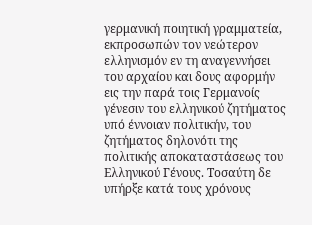γερμανική ποιητική γραμματεία, εκπροσωπών τον νεώτερον ελληνισμόν εν τη αναγεννήσει του αρχαίου και δους αφορμήν εις την παρά τοις Γερμανοίς γένεσιν του ελληνικού ζητήματος υπό έννοιαν πολιτικήν, του ζητήματος δηλονότι της πολιτικής αποκαταστάσεως του Ελληνικού Γένους. Τοσαύτη δε υπήρξε κατά τους χρόνους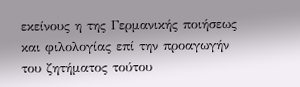εκείνους η της Γερμανικής ποιήσεως και φιλολογίας επί την προαγωγήν του ζητήματος τούτου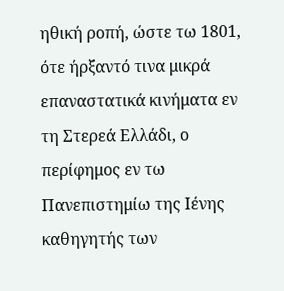ηθική ροπή, ώστε τω 1801, ότε ήρξαντό τινα μικρά επαναστατικά κινήματα εν τη Στερεά Ελλάδι, ο περίφημος εν τω Πανεπιστημίω της Ιένης καθηγητής των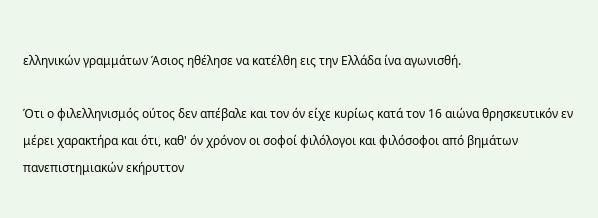ελληνικών γραμμάτων Άσιος ηθέλησε να κατέλθη εις την Ελλάδα ίνα αγωνισθή.

Ότι ο φιλελληνισμός ούτος δεν απέβαλε και τον όν είχε κυρίως κατά τον 16 αιώνα θρησκευτικόν εν μέρει χαρακτήρα και ότι, καθ' όν χρόνον οι σοφοί φιλόλογοι και φιλόσοφοι από βημάτων πανεπιστημιακών εκήρυττον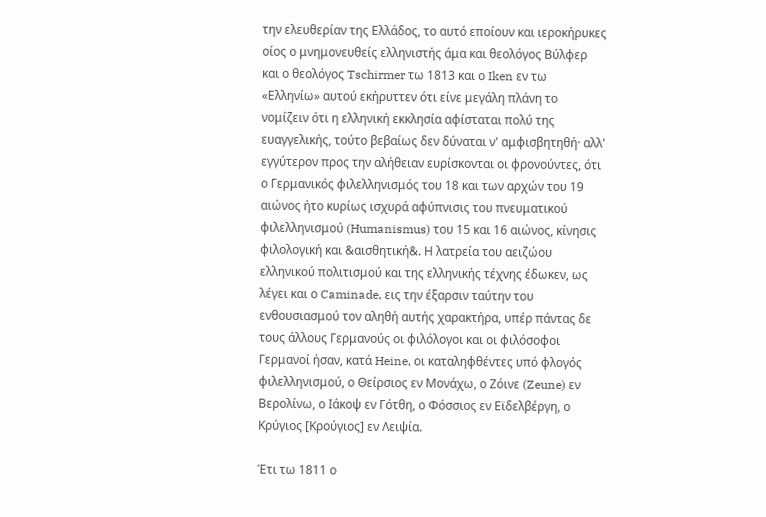την ελευθερίαν της Ελλάδος, το αυτό εποίουν και ιεροκήρυκες οίος ο μνημονευθείς ελληνιστής άμα και θεολόγος Βύλφερ και ο θεολόγος Tschirmer τω 1813 και ο Iken εν τω «Ελληνίω» αυτού εκήρυττεν ότι είνε μεγάλη πλάνη το νομίζειν ότι η ελληνική εκκλησία αφίσταται πολύ της ευαγγελικής, τούτο βεβαίως δεν δύναται ν' αμφισβητηθή· αλλ' εγγύτερον προς την αλήθειαν ευρίσκονται οι φρονούντες, ότι ο Γερμανικός φιλελληνισμός του 18 και των αρχών του 19 αιώνος ήτο κυρίως ισχυρά αφύπνισις του πνευματικού φιλελληνισμού (Humanismus) του 15 και 16 αιώνος, κίνησις φιλολογική και &αισθητική&. Η λατρεία του αειζώου ελληνικού πολιτισμού και της ελληνικής τέχνης έδωκεν, ως λέγει και ο Caminade, εις την έξαρσιν ταύτην του ενθουσιασμού τον αληθή αυτής χαρακτήρα, υπέρ πάντας δε τους άλλους Γερμανούς οι φιλόλογοι και οι φιλόσοφοι Γερμανοί ήσαν, κατά Heine, οι καταληφθέντες υπό φλογός φιλελληνισμού, ο Θείρσιος εν Μονάχω, ο Ζόινε (Zeune) εν Βερολίνω, ο Ιάκοψ εν Γότθη, ο Φόσσιος εν Εϊδελβέργη, ο Κρύγιος [Κρούγιος] εν Λειψία.

Έτι τω 1811 ο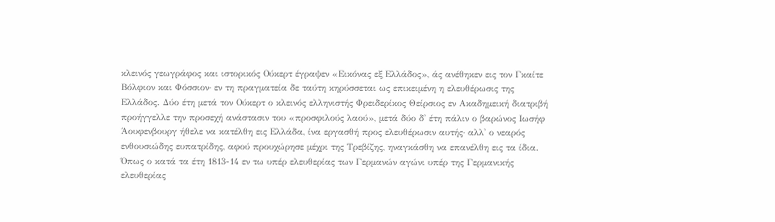κλεινός γεωγράφος και ιστορικός Ούκερτ έγραψεν «Εικόνας εξ Ελλάδος», άς ανέθηκεν εις τον Γκαίτε Βόλφιον και Φόσσιον· εν τη πραγματεία δε ταύτη κηρύσσεται ως επικειμένη η ελευθέρωσις της Ελλάδος. Δύο έτη μετά τον Ούκερτ ο κλεινός ελληνιστής Φρειδερίκος Θείρσιος εν Ακαδημεική διατριβή προήγγελλε την προσεχή ανάστασιν του «προσφιλούς λαού», μετά δύο δ' έτη πάλιν ο βαρώνος Ιωσήφ Άουφενβουργ ήθελε να κατέλθη εις Ελλάδα, ίνα εργασθή προς ελευθέρωσιν αυτής· αλλ' ο νεαρός ενθουσιώδης ευπατρίδης, αφού προυχώρησε μέχρι της Τρεβίζης, ηναγκάσθη να επανέλθη εις τα ίδια. Όπως ο κατά τα έτη 1813-14 εν τω υπέρ ελευθερίας των Γερμανών αγώνι υπέρ της Γερμανικής ελευθερίας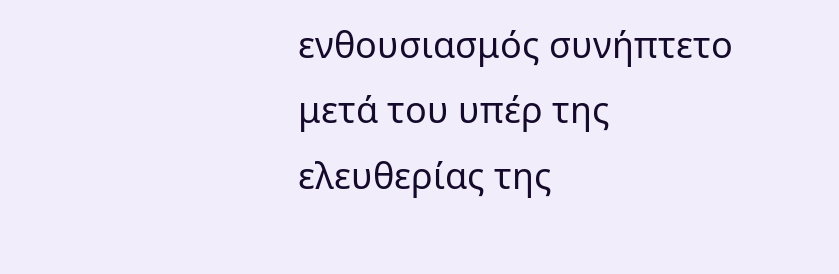ενθουσιασμός συνήπτετο μετά του υπέρ της ελευθερίας της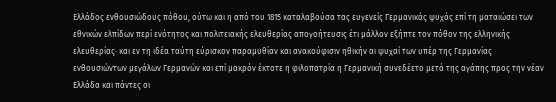Ελλάδος ενθουσιώδους πόθου, ούτω και η από του 1815 καταλαβούσα τας ευγενείς Γερμανικάς ψυχάς επί τη ματαιώσει των εθνικών ελπίδων περί ενότητος και πολιτειακής ελευθερίας απογοήτευσις έτι μάλλον εξήπτε τον πόθον της ελληνικής ελευθερίας· και εν τη ιδέα ταύτη εύρισκον παραμυθίαν και ανακούφισιν ηθικήν αι ψυχαί των υπέρ της Γερμανίας ενθουσιώντων μεγάλων Γερμανών και επί μακρόν έκτοτε η φιλοπατρία η Γερμανική συνεδέετο μετά της αγάπης προς την νέαν Ελλάδα και πάντες οι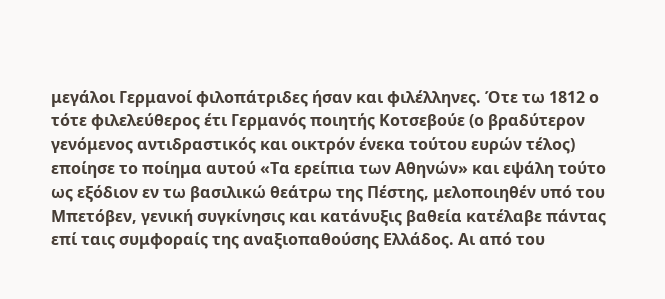μεγάλοι Γερμανοί φιλοπάτριδες ήσαν και φιλέλληνες. Ότε τω 1812 ο τότε φιλελεύθερος έτι Γερμανός ποιητής Κοτσεβούε (ο βραδύτερον γενόμενος αντιδραστικός και οικτρόν ένεκα τούτου ευρών τέλος) εποίησε το ποίημα αυτού «Τα ερείπια των Αθηνών» και εψάλη τούτο ως εξόδιον εν τω βασιλικώ θεάτρω της Πέστης, μελοποιηθέν υπό του Μπετόβεν, γενική συγκίνησις και κατάνυξις βαθεία κατέλαβε πάντας επί ταις συμφοραίς της αναξιοπαθούσης Ελλάδος. Αι από του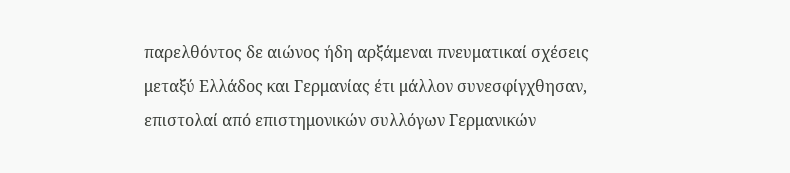παρελθόντος δε αιώνος ήδη αρξάμεναι πνευματικαί σχέσεις μεταξύ Ελλάδος και Γερμανίας έτι μάλλον συνεσφίγχθησαν, επιστολαί από επιστημονικών συλλόγων Γερμανικών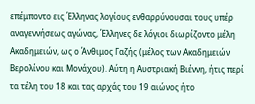επέμποντο εις Έλληνας λογίους ενθαρρύνουσαι τους υπέρ αναγεννήσεως αγώνας, Έλληνες δε λόγιοι διωρίζοντο μέλη Ακαδημειών, ως ο Άνθιμος Γαζής (μέλος των Ακαδημειών Βερολίνου και Μονάχου). Αύτη η Αυστριακή Βιέννη, ήτις περί τα τέλη του 18 και τας αρχάς του 19 αιώνος ήτο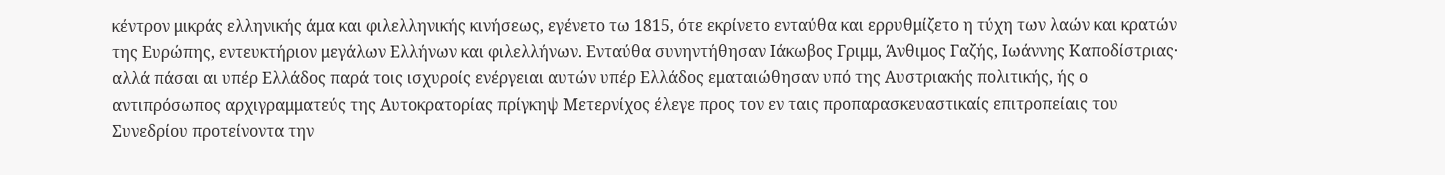κέντρον μικράς ελληνικής άμα και φιλελληνικής κινήσεως, εγένετο τω 1815, ότε εκρίνετο ενταύθα και ερρυθμίζετο η τύχη των λαών και κρατών της Ευρώπης, εντευκτήριον μεγάλων Ελλήνων και φιλελλήνων. Ενταύθα συνηντήθησαν Ιάκωβος Γριμμ, Άνθιμος Γαζής, Ιωάννης Καποδίστριας· αλλά πάσαι αι υπέρ Ελλάδος παρά τοις ισχυροίς ενέργειαι αυτών υπέρ Ελλάδος εματαιώθησαν υπό της Αυστριακής πολιτικής, ής ο αντιπρόσωπος αρχιγραμματεύς της Αυτοκρατορίας πρίγκηψ Μετερνίχος έλεγε προς τον εν ταις προπαρασκευαστικαίς επιτροπείαις του Συνεδρίου προτείνοντα την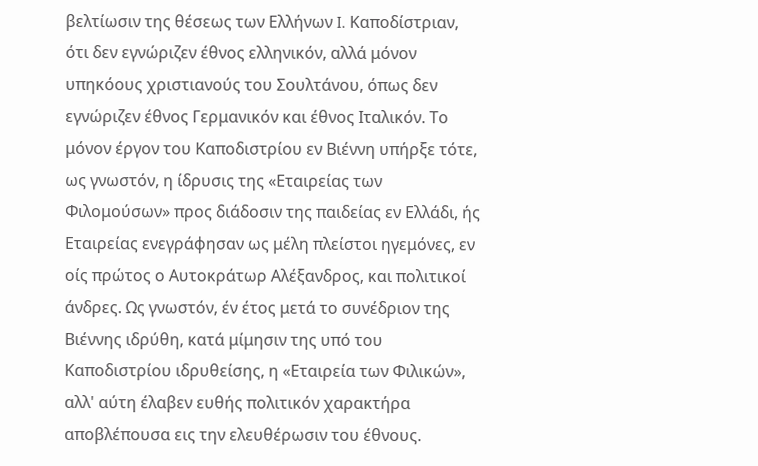βελτίωσιν της θέσεως των Ελλήνων I. Καποδίστριαν, ότι δεν εγνώριζεν έθνος ελληνικόν, αλλά μόνον υπηκόους χριστιανούς του Σουλτάνου, όπως δεν εγνώριζεν έθνος Γερμανικόν και έθνος Ιταλικόν. Το μόνον έργον του Καποδιστρίου εν Βιέννη υπήρξε τότε, ως γνωστόν, η ίδρυσις της «Εταιρείας των Φιλομούσων» προς διάδοσιν της παιδείας εν Ελλάδι, ής Εταιρείας ενεγράφησαν ως μέλη πλείστοι ηγεμόνες, εν οίς πρώτος ο Αυτοκράτωρ Αλέξανδρος, και πολιτικοί άνδρες. Ως γνωστόν, έν έτος μετά το συνέδριον της Βιέννης ιδρύθη, κατά μίμησιν της υπό του Καποδιστρίου ιδρυθείσης, η «Εταιρεία των Φιλικών», αλλ' αύτη έλαβεν ευθής πολιτικόν χαρακτήρα αποβλέπουσα εις την ελευθέρωσιν του έθνους.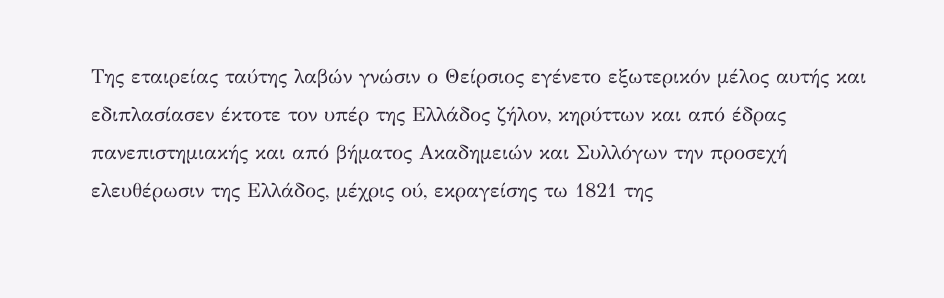Της εταιρείας ταύτης λαβών γνώσιν ο Θείρσιος εγένετο εξωτερικόν μέλος αυτής και εδιπλασίασεν έκτοτε τον υπέρ της Ελλάδος ζήλον, κηρύττων και από έδρας πανεπιστημιακής και από βήματος Ακαδημειών και Συλλόγων την προσεχή ελευθέρωσιν της Ελλάδος, μέχρις ού, εκραγείσης τω 1821 της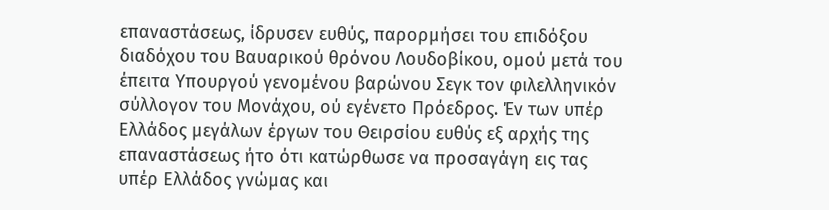επαναστάσεως, ίδρυσεν ευθύς, παρορμήσει του επιδόξου διαδόχου του Βαυαρικού θρόνου Λουδοβίκου, ομού μετά του έπειτα Υπουργού γενομένου βαρώνου Σεγκ τον φιλελληνικόν σύλλογον του Μονάχου, ού εγένετο Πρόεδρος. Έν των υπέρ Ελλάδος μεγάλων έργων του Θειρσίου ευθύς εξ αρχής της επαναστάσεως ήτο ότι κατώρθωσε να προσαγάγη εις τας υπέρ Ελλάδος γνώμας και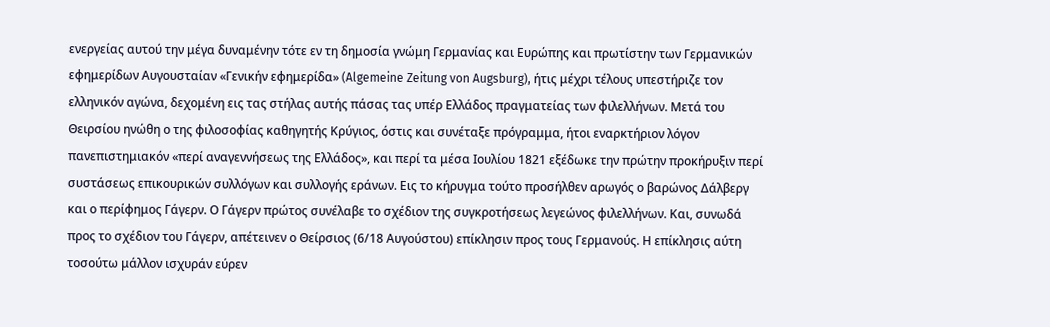ενεργείας αυτού την μέγα δυναμένην τότε εν τη δημοσία γνώμη Γερμανίας και Ευρώπης και πρωτίστην των Γερμανικών εφημερίδων Αυγουσταίαν «Γενικήν εφημερίδα» (Algemeine Zeitung von Augsburg), ήτις μέχρι τέλους υπεστήριζε τον ελληνικόν αγώνα, δεχομένη εις τας στήλας αυτής πάσας τας υπέρ Ελλάδος πραγματείας των φιλελλήνων. Μετά του Θειρσίου ηνώθη ο της φιλοσοφίας καθηγητής Κρύγιος, όστις και συνέταξε πρόγραμμα, ήτοι εναρκτήριον λόγον πανεπιστημιακόν «περί αναγεννήσεως της Ελλάδος», και περί τα μέσα Ιουλίου 1821 εξέδωκε την πρώτην προκήρυξιν περί συστάσεως επικουρικών συλλόγων και συλλογής εράνων. Εις το κήρυγμα τούτο προσήλθεν αρωγός ο βαρώνος Δάλβεργ και ο περίφημος Γάγερν. Ο Γάγερν πρώτος συνέλαβε το σχέδιον της συγκροτήσεως λεγεώνος φιλελλήνων. Και, συνωδά προς το σχέδιον του Γάγερν, απέτεινεν ο Θείρσιος (6/18 Αυγούστου) επίκλησιν προς τους Γερμανούς. Η επίκλησις αύτη τοσούτω μάλλον ισχυράν εύρεν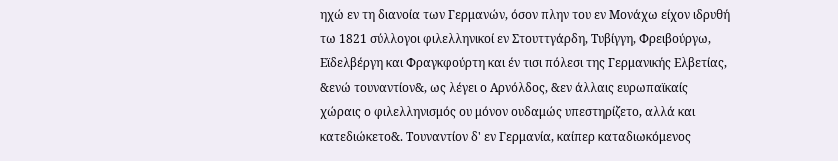ηχώ εν τη διανοία των Γερμανών, όσον πλην του εν Μονάχω είχον ιδρυθή τω 1821 σύλλογοι φιλελληνικοί εν Στουττγάρδη, Τυβίγγη, Φρειβούργω, Εϊδελβέργη και Φραγκφούρτη και έν τισι πόλεσι της Γερμανικής Ελβετίας, &ενώ τουναντίον&, ως λέγει ο Αρνόλδος, &εν άλλαις ευρωπαϊκαίς χώραις ο φιλελληνισμός ου μόνον ουδαμώς υπεστηρίζετο, αλλά και κατεδιώκετο&. Τουναντίον δ' εν Γερμανία, καίπερ καταδιωκόμενος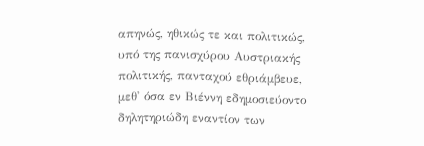απηνώς, ηθικώς τε και πολιτικώς, υπό της πανισχύρου Αυστριακής πολιτικής, πανταχού εθριάμβευε, μεθ' όσα εν Βιέννη εδημοσιεύοντο δηλητηριώδη εναντίον των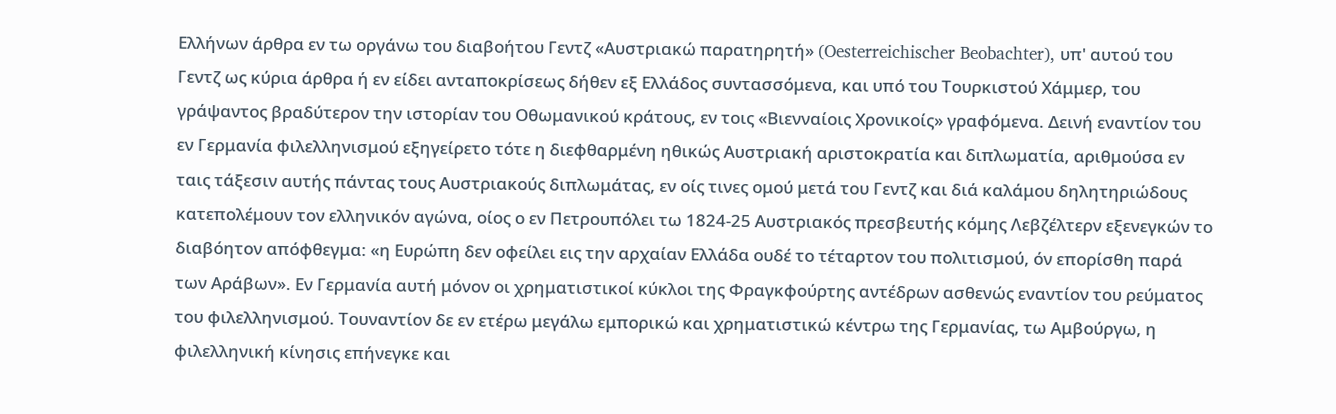Ελλήνων άρθρα εν τω οργάνω του διαβοήτου Γεντζ «Αυστριακώ παρατηρητή» (Oesterreichischer Beobachter), υπ' αυτού του Γεντζ ως κύρια άρθρα ή εν είδει ανταποκρίσεως δήθεν εξ Ελλάδος συντασσόμενα, και υπό του Τουρκιστού Χάμμερ, του γράψαντος βραδύτερον την ιστορίαν του Οθωμανικού κράτους, εν τοις «Βιενναίοις Χρονικοίς» γραφόμενα. Δεινή εναντίον του εν Γερμανία φιλελληνισμού εξηγείρετο τότε η διεφθαρμένη ηθικώς Αυστριακή αριστοκρατία και διπλωματία, αριθμούσα εν ταις τάξεσιν αυτής πάντας τους Αυστριακούς διπλωμάτας, εν οίς τινες ομού μετά του Γεντζ και διά καλάμου δηλητηριώδους κατεπολέμουν τον ελληνικόν αγώνα, οίος ο εν Πετρουπόλει τω 1824-25 Αυστριακός πρεσβευτής κόμης Λεβζέλτερν εξενεγκών το διαβόητον απόφθεγμα: «η Ευρώπη δεν οφείλει εις την αρχαίαν Ελλάδα ουδέ το τέταρτον του πολιτισμού, όν επορίσθη παρά των Αράβων». Εν Γερμανία αυτή μόνον οι χρηματιστικοί κύκλοι της Φραγκφούρτης αντέδρων ασθενώς εναντίον του ρεύματος του φιλελληνισμού. Τουναντίον δε εν ετέρω μεγάλω εμπορικώ και χρηματιστικώ κέντρω της Γερμανίας, τω Αμβούργω, η φιλελληνική κίνησις επήνεγκε και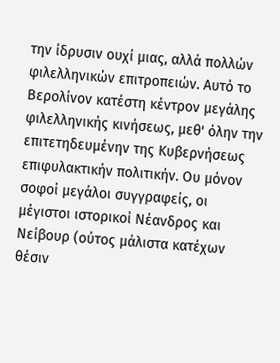την ίδρυσιν ουχί μιας, αλλά πολλών φιλελληνικών επιτροπειών. Αυτό το Βερολίνον κατέστη κέντρον μεγάλης φιλελληνικής κινήσεως, μεθ' όλην την επιτετηδευμένην της Κυβερνήσεως επιφυλακτικήν πολιτικήν. Ου μόνον σοφοί μεγάλοι συγγραφείς, οι μέγιστοι ιστορικοί Νέανδρος και Νείβουρ (ούτος μάλιστα κατέχων θέσιν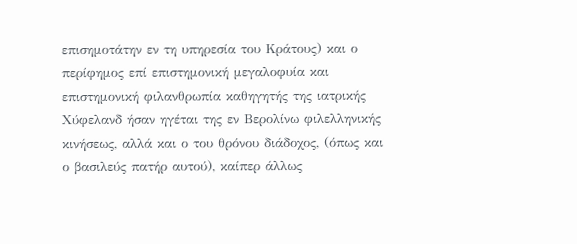επισημοτάτην εν τη υπηρεσία του Κράτους) και ο περίφημος επί επιστημονική μεγαλοφυία και επιστημονική φιλανθρωπία καθηγητής της ιατρικής Χύφελανδ ήσαν ηγέται της εν Βερολίνω φιλελληνικής κινήσεως, αλλά και ο του θρόνου διάδοχος, (όπως και ο βασιλεύς πατήρ αυτού), καίπερ άλλως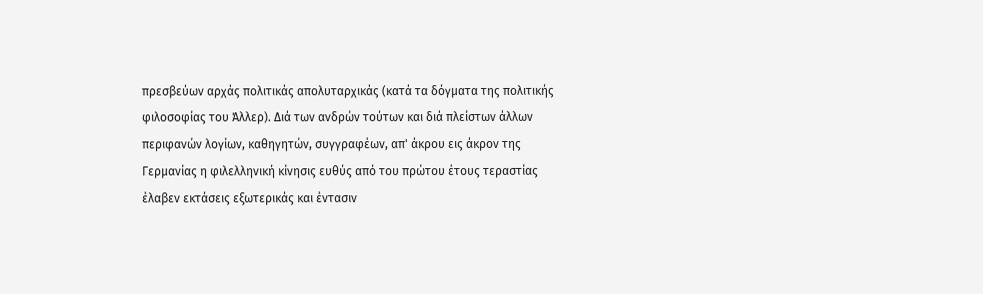πρεσβεύων αρχάς πολιτικάς απολυταρχικάς (κατά τα δόγματα της πολιτικής φιλοσοφίας του Άλλερ). Διά των ανδρών τούτων και διά πλείστων άλλων περιφανών λογίων, καθηγητών, συγγραφέων, απ' άκρου εις άκρον της Γερμανίας η φιλελληνική κίνησις ευθύς από του πρώτου έτους τεραστίας έλαβεν εκτάσεις εξωτερικάς και έντασιν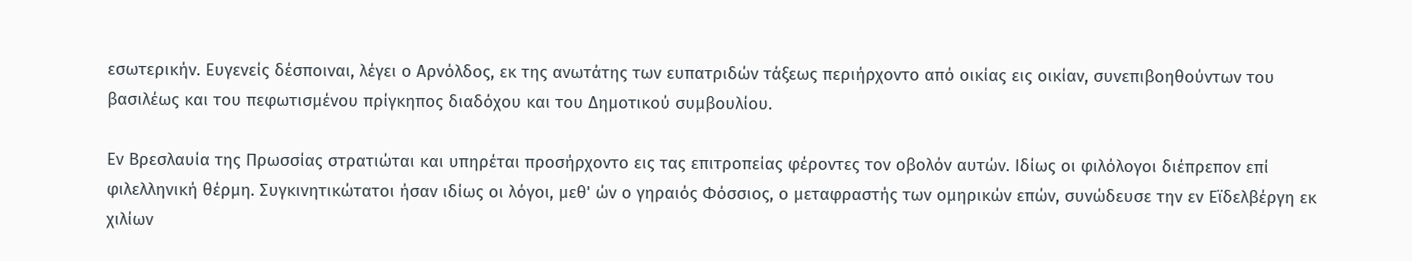εσωτερικήν. Ευγενείς δέσποιναι, λέγει ο Αρνόλδος, εκ της ανωτάτης των ευπατριδών τάξεως περιήρχοντο από οικίας εις οικίαν, συνεπιβοηθούντων του βασιλέως και του πεφωτισμένου πρίγκηπος διαδόχου και του Δημοτικού συμβουλίου.

Εν Βρεσλαυία της Πρωσσίας στρατιώται και υπηρέται προσήρχοντο εις τας επιτροπείας φέροντες τον οβολόν αυτών. Ιδίως οι φιλόλογοι διέπρεπον επί φιλελληνική θέρμη. Συγκινητικώτατοι ήσαν ιδίως οι λόγοι, μεθ' ών ο γηραιός Φόσσιος, ο μεταφραστής των ομηρικών επών, συνώδευσε την εν Εϊδελβέργη εκ χιλίων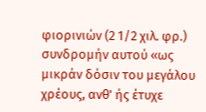φιορινιών (2 1/2 χιλ. φρ.) συνδρομήν αυτού «ως μικράν δόσιν του μεγάλου χρέους, ανθ' ής έτυχε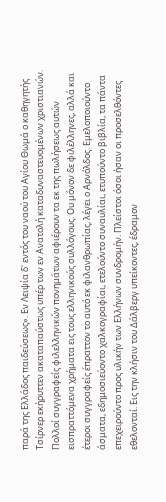παρά της Ελλάδος παιδεύσεως». Εν Λειψία δ' εντός του ναού του Αγίου Θωμά ο καθηγητής Τσίρνερ εκήρυττεν ακαταπαύστως υπέρ των εν Ανατολή καταδυναστευομένων χριστιανών. Πολλοί συγγραφείς φιλελληνικών πονημάτων αφιέρουν τα εκ της πωλήσεως αυτών εισπραττόμενα χρήματα εις τους ελληνικούς συλλόγους. Ου μόνον δε φιλέλληνες, αλλά και έτεροι συγγραφείς έπραττον το αυτό εκ φιλανθρωπίας, λέγει ο Αρνόλδος. Εμελοποιούντο άσματα, εδημοσιεύοντο χαλκογραφίαι, ετελούντο συναυλίαι, ετυπούντο βιβλία, τα πάντα επεχειρούντο προς υλικήν των Ελλήνων συνδρομήν. Πλείστοι όσοι ήσαν οι προσελθόντες εθελονταί. Εις την κλήσιν του Δάλβεργ υπείκοντες, έδραμον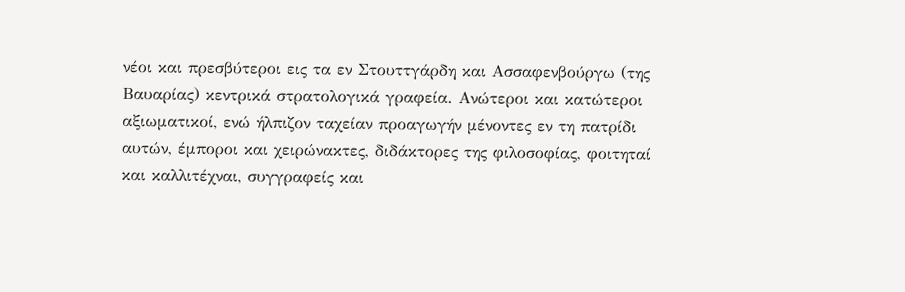νέοι και πρεσβύτεροι εις τα εν Στουττγάρδη και Ασσαφενβούργω (της Βαυαρίας) κεντρικά στρατολογικά γραφεία. Ανώτεροι και κατώτεροι αξιωματικοί, ενώ ήλπιζον ταχείαν προαγωγήν μένοντες εν τη πατρίδι αυτών, έμποροι και χειρώνακτες, διδάκτορες της φιλοσοφίας, φοιτηταί και καλλιτέχναι, συγγραφείς και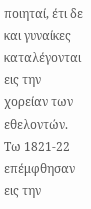ποιηταί, έτι δε και γυναίκες καταλέγονται εις την χορείαν των εθελοντών. Τω 1821-22 επέμφθησαν εις την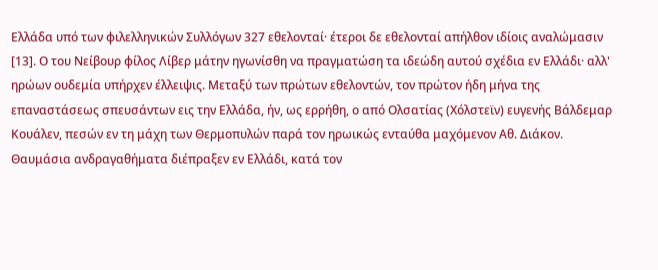Ελλάδα υπό των φιλελληνικών Συλλόγων 327 εθελονταί· έτεροι δε εθελονταί απήλθον ιδίοις αναλώμασιν [13]. Ο του Νείβουρ φίλος Λίβερ μάτην ηγωνίσθη να πραγματώση τα ιδεώδη αυτού σχέδια εν Ελλάδι· αλλ' ηρώων ουδεμία υπήρχεν έλλειψις. Μεταξύ των πρώτων εθελοντών, τον πρώτον ήδη μήνα της επαναστάσεως σπευσάντων εις την Ελλάδα, ήν, ως ερρήθη, ο από Ολσατίας (Χόλστεϊν) ευγενής Βάλδεμαρ Κουάλεν, πεσών εν τη μάχη των Θερμοπυλών παρά τον ηρωικώς ενταύθα μαχόμενον Αθ. Διάκον. Θαυμάσια ανδραγαθήματα διέπραξεν εν Ελλάδι, κατά τον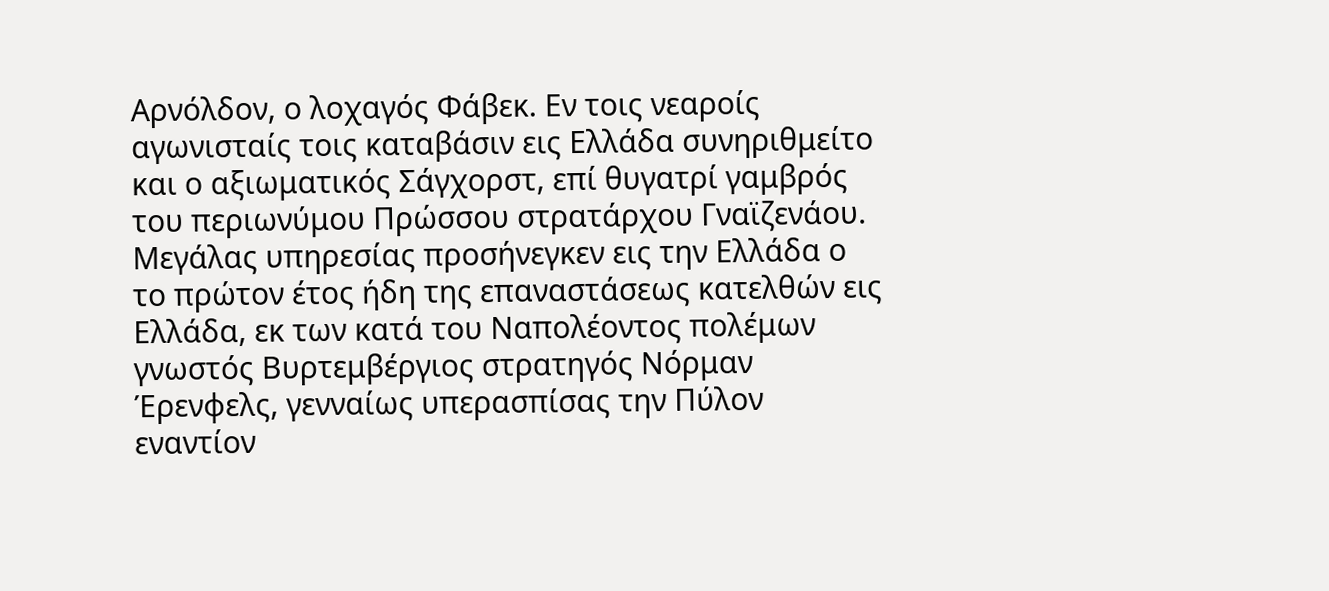Αρνόλδον, ο λοχαγός Φάβεκ. Εν τοις νεαροίς αγωνισταίς τοις καταβάσιν εις Ελλάδα συνηριθμείτο και ο αξιωματικός Σάγχορστ, επί θυγατρί γαμβρός του περιωνύμου Πρώσσου στρατάρχου Γναϊζενάου. Μεγάλας υπηρεσίας προσήνεγκεν εις την Ελλάδα ο το πρώτον έτος ήδη της επαναστάσεως κατελθών εις Ελλάδα, εκ των κατά του Ναπολέοντος πολέμων γνωστός Βυρτεμβέργιος στρατηγός Νόρμαν Έρενφελς, γενναίως υπερασπίσας την Πύλον εναντίον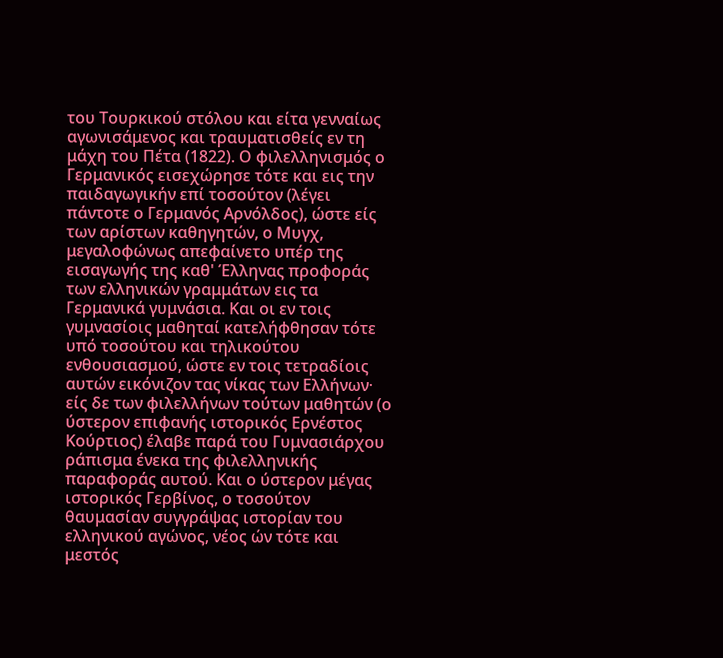του Τουρκικού στόλου και είτα γενναίως αγωνισάμενος και τραυματισθείς εν τη μάχη του Πέτα (1822). Ο φιλελληνισμός ο Γερμανικός εισεχώρησε τότε και εις την παιδαγωγικήν επί τοσούτον (λέγει πάντοτε ο Γερμανός Αρνόλδος), ώστε είς των αρίστων καθηγητών, ο Μυγχ, μεγαλοφώνως απεφαίνετο υπέρ της εισαγωγής της καθ' Έλληνας προφοράς των ελληνικών γραμμάτων εις τα Γερμανικά γυμνάσια. Και οι εν τοις γυμνασίοις μαθηταί κατελήφθησαν τότε υπό τοσούτου και τηλικούτου ενθουσιασμού, ώστε εν τοις τετραδίοις αυτών εικόνιζον τας νίκας των Ελλήνων· είς δε των φιλελλήνων τούτων μαθητών (ο ύστερον επιφανής ιστορικός Ερνέστος Κούρτιος) έλαβε παρά του Γυμνασιάρχου ράπισμα ένεκα της φιλελληνικής παραφοράς αυτού. Και ο ύστερον μέγας ιστορικός Γερβίνος, ο τοσούτον θαυμασίαν συγγράψας ιστορίαν του ελληνικού αγώνος, νέος ών τότε και μεστός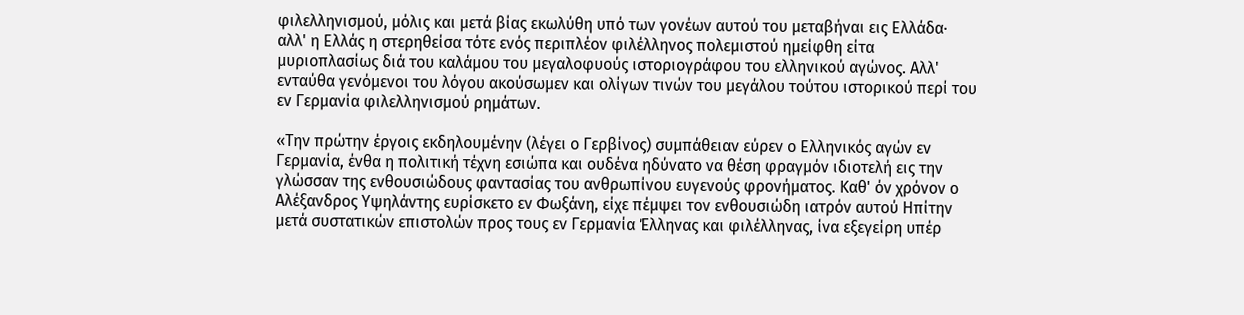φιλελληνισμού, μόλις και μετά βίας εκωλύθη υπό των γονέων αυτού του μεταβήναι εις Ελλάδα· αλλ' η Ελλάς η στερηθείσα τότε ενός περιπλέον φιλέλληνος πολεμιστού ημείφθη είτα μυριοπλασίως διά του καλάμου του μεγαλοφυούς ιστοριογράφου του ελληνικού αγώνος. Αλλ' ενταύθα γενόμενοι του λόγου ακούσωμεν και ολίγων τινών του μεγάλου τούτου ιστορικού περί του εν Γερμανία φιλελληνισμού ρημάτων.

«Την πρώτην έργοις εκδηλουμένην (λέγει ο Γερβίνος) συμπάθειαν εύρεν ο Ελληνικός αγών εν Γερμανία, ένθα η πολιτική τέχνη εσιώπα και ουδένα ηδύνατο να θέση φραγμόν ιδιοτελή εις την γλώσσαν της ενθουσιώδους φαντασίας του ανθρωπίνου ευγενούς φρονήματος. Καθ' όν χρόνον ο Αλέξανδρος Υψηλάντης ευρίσκετο εν Φωξάνη, είχε πέμψει τον ενθουσιώδη ιατρόν αυτού Ηπίτην μετά συστατικών επιστολών προς τους εν Γερμανία Έλληνας και φιλέλληνας, ίνα εξεγείρη υπέρ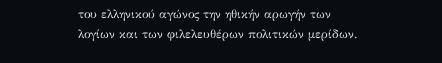του ελληνικού αγώνος την ηθικήν αρωγήν των λογίων και των φιλελευθέρων πολιτικών μερίδων.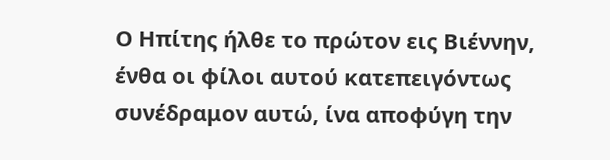Ο Ηπίτης ήλθε το πρώτον εις Βιέννην, ένθα οι φίλοι αυτού κατεπειγόντως συνέδραμον αυτώ, ίνα αποφύγη την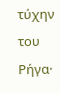τύχην του Ρήγα·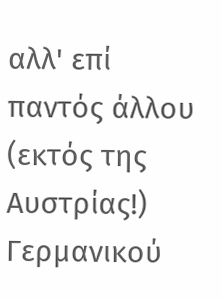αλλ' επί παντός άλλου (εκτός της Αυστρίας!) Γερμανικού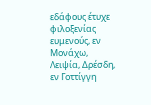εδάφους έτυχε φιλοξενίας ευμενούς, εν Μονάχω, Λειψία, Δρέσδη, εν Γοττίγγη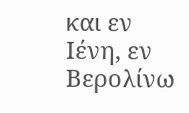και εν Ιένη, εν Βερολίνω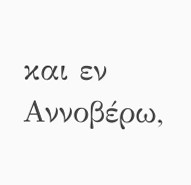και εν Αννοβέρω,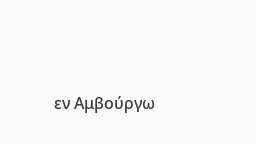εν Αμβούργω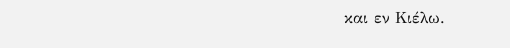και εν Κιέλω.